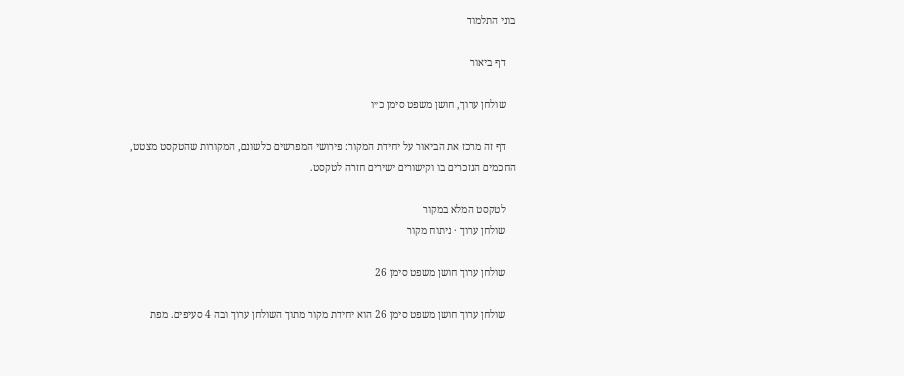בוני התלמוד

    דף ביאור

    שולחן ערוך, חושן משפט סימן כ״ו

    דף זה מרכז את הביאור על יחידת המקור: פירושי המפרשים כלשונם, המקורות שהטקסט מצטט, החכמים הנזכרים בו וקישורים ישירים חזרה לטקסט.

    לטקסט המלא במקור
    שולחן ערוך · ניתוח מקור

    שולחן ערוך חושן משפט סימן 26

    שולחן ערוך חושן משפט סימן 26 הוא יחידת מקור מתוך השולחן ערוך ובה 4 סעיפים. מפת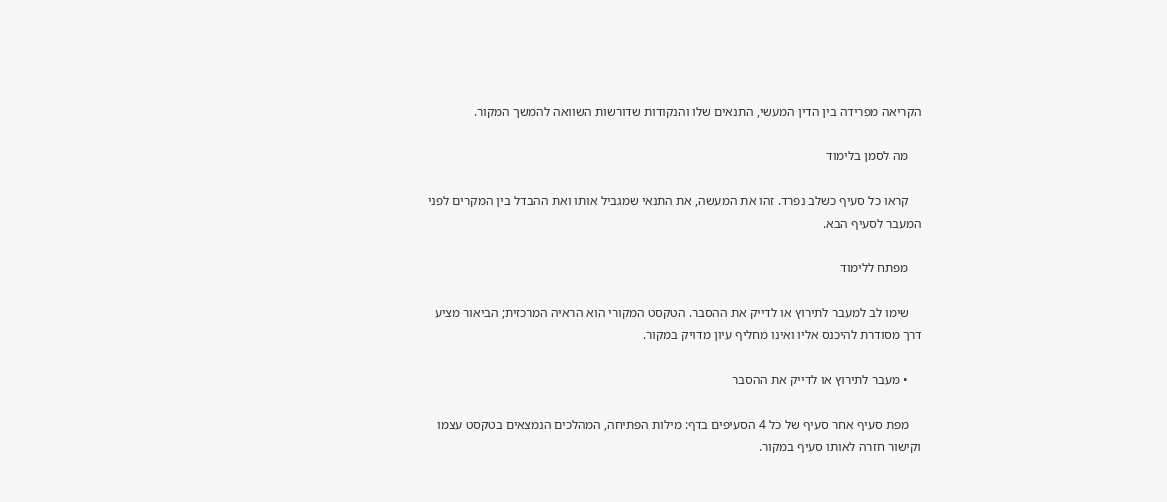הקריאה מפרידה בין הדין המעשי, התנאים שלו והנקודות שדורשות השוואה להמשך המקור.

    מה לסמן בלימוד

    קראו כל סעיף כשלב נפרד. זהו את המעשה, את התנאי שמגביל אותו ואת ההבדל בין המקרים לפני המעבר לסעיף הבא.

    מפתח ללימוד

    שימו לב למעבר לתירוץ או לדייק את ההסבר. הטקסט המקורי הוא הראיה המרכזית; הביאור מציע דרך מסודרת להיכנס אליו ואינו מחליף עיון מדויק במקור.

    • מעבר לתירוץ או לדייק את ההסבר

    מפת סעיף אחר סעיף של כל 4 הסעיפים בדף: מילות הפתיחה, המהלכים הנמצאים בטקסט עצמו וקישור חזרה לאותו סעיף במקור.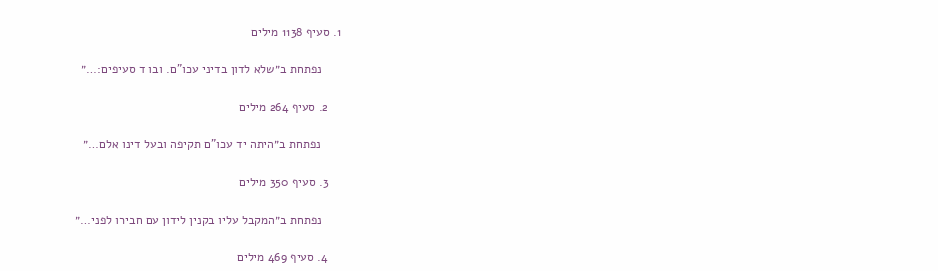1. סעיף 1138 מילים

      נפתחת ב״שלא לדון בדיני עכו"ם. ובו ד סעיפים:…״

    2. סעיף 264 מילים

      נפתחת ב״היתה יד עכו"ם תקיפה ובעל דינו אלם…״

    3. סעיף 350 מילים

      נפתחת ב״המקבל עליו בקנין לידון עם חבירו לפני…״

    4. סעיף 469 מילים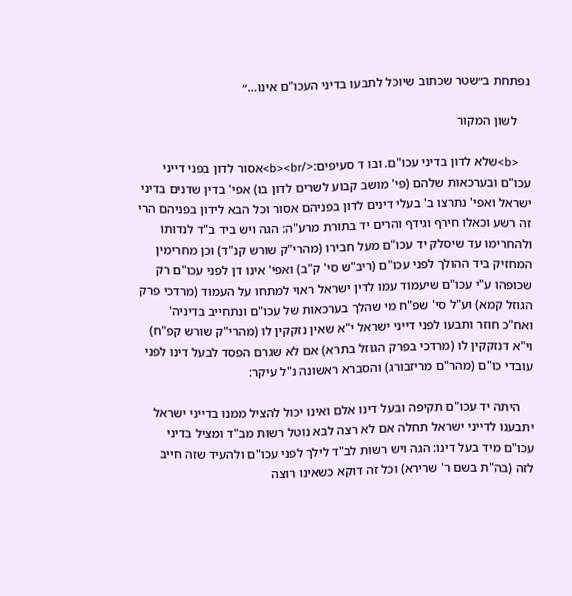נפתחת ב״שטר שכתוב שיוכל לתבעו בדיני העכו"ם אינו…״

    לשון המקור

    <b>שלא לדון בדיני עכו"ם. ובו ד סעיפים:</b><br>אסור לדון בפני דייני עכו"ם ובערכאות שלהם (פי' מושב קבוע לשרים לדון בו) אפי' בדין שדנים בדיני ישראל ואפי' נתרצו ב' בעלי דינים לדון בפניהם אסור וכל הבא לידון בפניהם הרי זה רשע וכאלו חירף וגידף והרים יד בתורת מרע"ה: הגה ויש ביד ב"ד לנדותו ולהחרימו עד שיסלק יד עכו"ם מעל חבירו (מהרי"ק שורש קנ"ד) וכן מחרימין המחזיק ביד ההולך לפני עכו"ם (ריב"ש סי' ק"ב) ואפי' אינו דן לפני עכו"ם רק שכופהו ע"י עכו"ם שיעמוד עמו לדין ישראל ראוי למתחו על העמוד (מרדכי פרק הגוזל קמא) וע"ל סי' שפ"ח מי שהלך בערכאות של עכו"ם ונתחייב בדיניה' ואח"כ חוזר ותבעו לפני דייני ישראל י"א שאין נזקקין לו (מהרי"ק שורש קפ"ח) וי"א דנזקקין לו (מרדכי בפרק הגוזל בתרא) אם לא שגרם הפסד לבעל דינו לפני עובדי כו"ם (מהר"ם מריזבורג) והסברא ראשונה נ"ל עיקר:

    היתה יד עכו"ם תקיפה ובעל דינו אלם ואינו יכול להציל ממנו בדייני ישראל יתבענו לדייני ישראל תחלה אם לא רצה לבא נוטל רשות מב"ד ומציל בדיני עכו"ם מיד בעל דינו: הגה ויש רשות לב"ד לילך לפני עכו"ם ולהעיד שזה חייב לזה (בה"ת בשם ר' שרירא) וכל זה דוקא כשאינו רוצה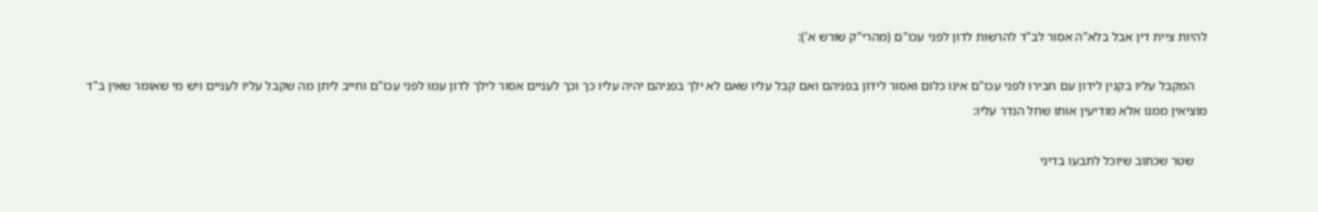להיות ציית דין אבל בלא"ה אסור לב"ד להרשות לדון לפני עכו"ם (מהרי"ק שורש א'):

    המקבל עליו בקנין לידון עם חבירו לפני עכו"ם אינו כלום ואסור לידון בפניהם ואם קבל עליו שאם לא ילך בפניהם יהיה עליו כך וכך לעניים אסור לילך לדון עמו לפני עכו"ם וחייב ליתן מה שקבל עליו לעניים ויש מי שאומר שאין ב"ד מוציאין ממנו אלא מודיעין אותו שחל הנדר עליו:

    שטר שכתוב שיוכל לתבעו בדיני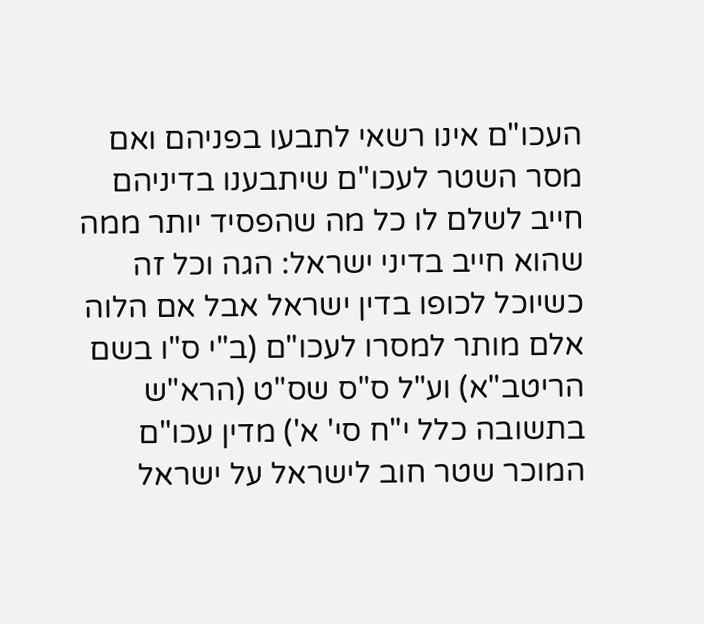העכו"ם אינו רשאי לתבעו בפניהם ואם מסר השטר לעכו"ם שיתבענו בדיניהם חייב לשלם לו כל מה שהפסיד יותר ממה שהוא חייב בדיני ישראל: הגה וכל זה כשיוכל לכופו בדין ישראל אבל אם הלוה אלם מותר למסרו לעכו"ם (ב"י ס"ו בשם הריטב"א) וע"ל ס"ס שס"ט (הרא"ש בתשובה כלל י"ח סי' א') מדין עכו"ם המוכר שטר חוב לישראל על ישראל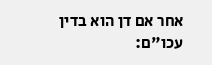אחר אם דן הוא בדין עכו"ם: